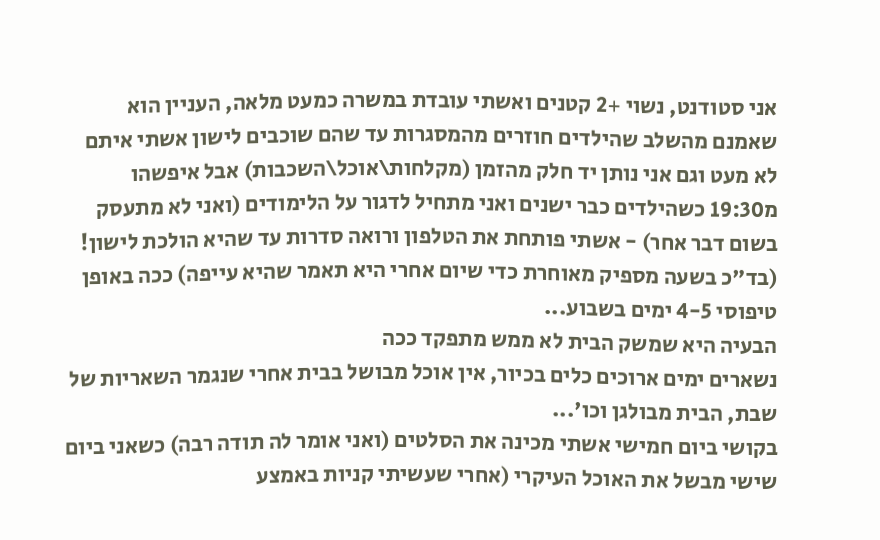אני סטודנט, נשוי +2 קטנים ואשתי עובדת במשרה כמעט מלאה, העניין הוא שאמנם מהשלב שהילדים חוזרים מהמסגרות עד שהם שוכבים לישון אשתי איתם לא מעט וגם אני נותן יד חלק מהזמן (מקלחות\אוכל\השכבות) אבל איפשהו מ19:30 כשהילדים כבר ישנים ואני מתחיל לדגור על הלימודים (ואני לא מתעסק בשום דבר אחר) - אשתי פותחת את הטלפון ורואה סדרות עד שהיא הולכת לישון! (בד"כ בשעה מספיק מאוחרת כדי שיום אחרי היא תאמר שהיא עייפה) ככה באופן טיפוסי 4-5 ימים בשבוע...
הבעיה היא שמשק הבית לא ממש מתפקד ככה
נשארים ימים ארוכים כלים בכיור, אין אוכל מבושל בבית אחרי שנגמר השאריות של שבת, הבית מבולגן וכו'...
בקושי ביום חמישי אשתי מכינה את הסלטים (ואני אומר לה תודה רבה) כשאני ביום שישי מבשל את האוכל העיקרי (אחרי שעשיתי קניות באמצע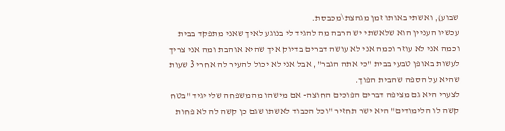שבוע), ואשתי באותו זמן מגהצת\מכבסת.
עכשיו העניין הוא שלאשתי יש הרבה מה להגיד לי בנוגע לאיך שאני מתפקד בבית וכמה אני לא עוזר וכמה אני לא עושה דברים בדיוק איך שהיא אוהבת ומה אני צריך לעשות באופן טבעי בבית "כי אתה הגבר", אבל אני לא יכול להעיר לה אחרי 3 שעות שהיא על הספה שהבית הפוך.
לצערי היא גם מציפה דברים הפוכים החוצה- אם מישהו מהמשפחה שלי יגיד "בטח קשה לו הלימודים" היא ישר תחזיר "וכל הכבוד לאשתו שגם כן קשה לה לא פחות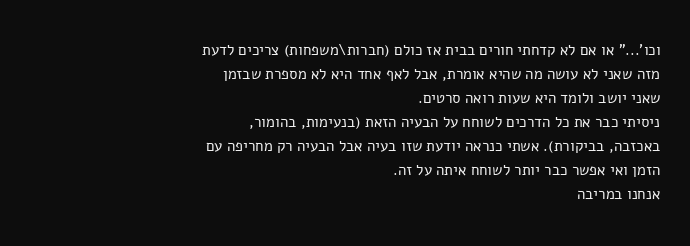וכו'..." או אם לא קדחתי חורים בבית אז כולם (חברות\משפחות) צריכים לדעת מזה שאני לא עושה מה שהיא אומרת, אבל לאף אחד היא לא מספרת שבזמן שאני יושב ולומד היא שעות רואה סרטים.
ניסיתי כבר את כל הדרכים לשוחח על הבעיה הזאת (בנעימות, בהומור, באכזבה, בביקורת). אשתי כנראה יודעת שזו בעיה אבל הבעיה רק מחריפה עם הזמן ואי אפשר כבר יותר לשוחח איתה על זה.
אנחנו במריבה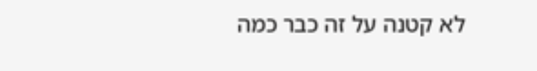לא קטנה על זה כבר כמה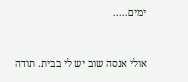ימים.....


אולי אנסה שוב יש לי בבית. תודה